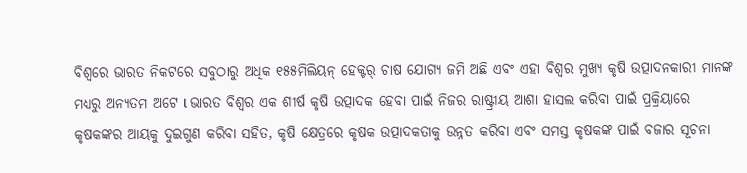ବିଶ୍ଵରେ ଭାରତ ନିକଟରେ ସବୁଠାରୁ ଅଧିକ ୧୫୫ମିଲିୟନ୍ ହେକ୍ଟର୍ ଚାଷ ଯୋଗ୍ୟ ଜମି ଅଛି ଏବଂ ଏହା ବିଶ୍ୱର ମୁଖ୍ୟ କୃଷି ଉତ୍ପାଦନକାରୀ ମାନଙ୍କ ମଧ୍ୟରୁ ଅନ୍ୟତମ ଅଟେ l ଭାରତ ବିଶ୍ୱର ଏକ ଶୀର୍ଷ କୃଷି ଉତ୍ପାଦକ ହେବା ପାଇଁ ନିଜର ରାଷ୍ଟ୍ରୀୟ ଆଶା ହାସଲ କରିବା ପାଇଁ ପ୍ରକ୍ରିୟାରେ କୃଷକଙ୍କର ଆୟକୁ ଦୁଇଗୁଣ କରିବା ସହିତ, କୃଷି କ୍ଷେତ୍ରରେ କୃଷକ ଉତ୍ପାଦକତାକୁ ଉନ୍ନତ କରିବା ଏବଂ ସମସ୍ତ କୃଷକଙ୍କ ପାଇଁ ବଜାର ସୂଚନା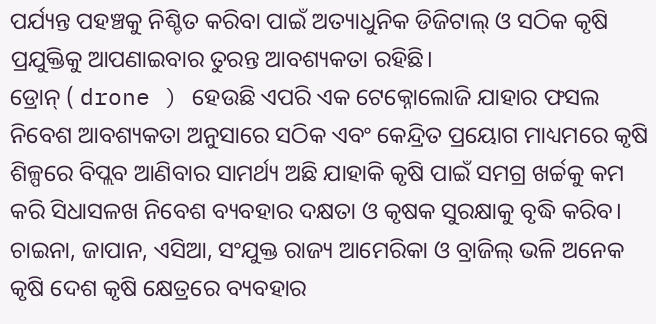ପର୍ଯ୍ୟନ୍ତ ପହଞ୍ଚକୁ ନିଶ୍ଚିତ କରିବା ପାଇଁ ଅତ୍ୟାଧୁନିକ ଡିଜିଟାଲ୍ ଓ ସଠିକ କୃଷି ପ୍ରଯୁକ୍ତିକୁ ଆପଣାଇବାର ତୁରନ୍ତ ଆବଶ୍ୟକତା ରହିଛି।
ଡ୍ରୋନ୍ ( drone ) ହେଉଛି ଏପରି ଏକ ଟେକ୍ନୋଲୋଜି ଯାହାର ଫସଲ ନିବେଶ ଆବଶ୍ୟକତା ଅନୁସାରେ ସଠିକ ଏବଂ କେନ୍ଦ୍ରିତ ପ୍ରୟୋଗ ମାଧ୍ୟମରେ କୃଷି ଶିଳ୍ପରେ ବିପ୍ଲବ ଆଣିବାର ସାମର୍ଥ୍ୟ ଅଛି ଯାହାକି କୃଷି ପାଇଁ ସମଗ୍ର ଖର୍ଚ୍ଚକୁ କମ କରି ସିଧାସଳଖ ନିବେଶ ବ୍ୟବହାର ଦକ୍ଷତା ଓ କୃଷକ ସୁରକ୍ଷାକୁ ବୃଦ୍ଧି କରିବ। ଚାଇନା, ଜାପାନ, ଏସିଆ, ସଂଯୁକ୍ତ ରାଜ୍ୟ ଆମେରିକା ଓ ବ୍ରାଜିଲ୍ ଭଳି ଅନେକ କୃଷି ଦେଶ କୃଷି କ୍ଷେତ୍ରରେ ବ୍ୟବହାର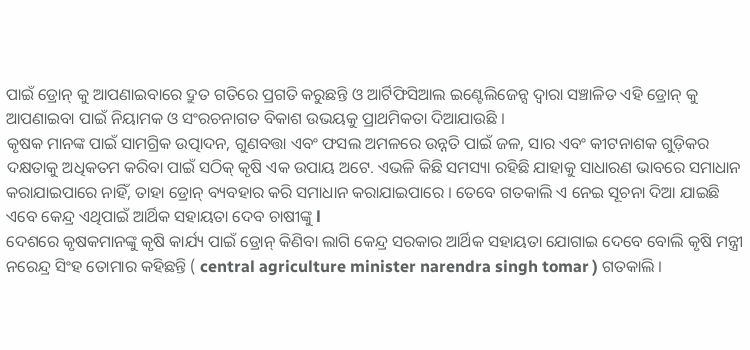ପାଇଁ ଡ୍ରୋନ୍ କୁ ଆପଣାଇବାରେ ଦ୍ରୁତ ଗତିରେ ପ୍ରଗତି କରୁଛନ୍ତି ଓ ଆର୍ଟିଫିସିଆଲ ଇଣ୍ଟେଲିଜେନ୍ସ ଦ୍ୱାରା ସଞ୍ଚାଳିତ ଏହି ଡ୍ରୋନ୍ କୁ ଆପଣାଇବା ପାଇଁ ନିୟାମକ ଓ ସଂରଚନାଗତ ବିକାଶ ଉଭୟକୁ ପ୍ରାଥମିକତା ଦିଆଯାଉଛି ।
କୃଷକ ମାନଙ୍କ ପାଇଁ ସାମଗ୍ରିକ ଉତ୍ପାଦନ, ଗୁଣବତ୍ତା ଏବଂ ଫସଲ ଅମଳରେ ଉନ୍ନତି ପାଇଁ ଜଳ, ସାର ଏବଂ କୀଟନାଶକ ଗୁଡ଼ିକର ଦକ୍ଷତାକୁ ଅଧିକତମ କରିବା ପାଇଁ ସଠିକ୍ କୃଷି ଏକ ଉପାୟ ଅଟେ. ଏଭଳି କିଛି ସମସ୍ୟା ରହିଛି ଯାହାକୁ ସାଧାରଣ ଭାବରେ ସମାଧାନ କରାଯାଇପାରେ ନାହିଁ, ତାହା ଡ୍ରୋନ୍ ବ୍ୟବହାର କରି ସମାଧାନ କରାଯାଇପାରେ । ତେବେ ଗତକାଲି ଏ ନେଇ ସୂଚନା ଦିଆ ଯାଇଛି ଏବେ କେନ୍ଦ୍ର ଏଥିପାଇଁ ଆର୍ଥିକ ସହାୟତା ଦେବ ଚାଷୀଙ୍କୁ l
ଦେଶରେ କୃଷକମାନଙ୍କୁ କୃଷି କାର୍ଯ୍ୟ ପାଇଁ ଡ୍ରୋନ୍ କିଣିବା ଲାଗି କେନ୍ଦ୍ର ସରକାର ଆର୍ଥିକ ସହାୟତା ଯୋଗାଇ ଦେବେ ବୋଲି କୃଷି ମନ୍ତ୍ରୀ ନରେନ୍ଦ୍ର ସିଂହ ତୋମାର କହିଛନ୍ତି ( central agriculture minister narendra singh tomar ) ଗତକାଲି ।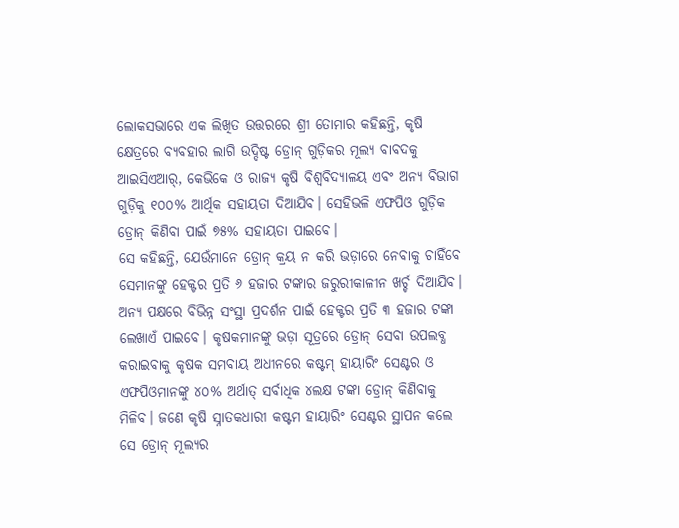ଲୋକସଭାରେ ଏକ ଲିଖିତ ଉତ୍ତରରେ ଶ୍ରୀ ତୋମାର କହିଛନ୍ତି, କୃଷି କ୍ଷେତ୍ରରେ ବ୍ୟବହାର ଲାଗି ଉଦ୍ଦିଷ୍ଟ ଡ୍ରୋନ୍ ଗୁଡ଼ିକର ମୂଲ୍ୟ ବାବଦକୁ ଆଇସିଏଆର୍, କେଭିକେ ଓ ରାଜ୍ୟ କୃଷି ବିଶ୍ୱବିଦ୍ୟାଳୟ ଏବଂ ଅନ୍ୟ ବିଭାଗ ଗୁଡ଼ିକୁ ୧୦୦% ଆର୍ଥିକ ସହାୟତା ଦିଆଯିବ। ସେହିଭଳି ଏଫପିଓ ଗୁଡ଼ିକ ଡ୍ରୋନ୍ କିଣିବା ପାଇଁ ୭୫% ସହାୟତା ପାଇବେ।
ସେ କହିଛନ୍ତି, ଯେଉଁମାନେ ଡ୍ରୋନ୍ କ୍ରୟ ନ କରି ଭଡ଼ାରେ ନେବାକୁ ଚାହିଁବେ ସେମାନଙ୍କୁ ହେକ୍ଟର ପ୍ରତି ୬ ହଜାର ଟଙ୍କାର ଜରୁରୀକାଳୀନ ଖର୍ଚ୍ଚ ଦିଆଯିବ। ଅନ୍ୟ ପକ୍ଷରେ ବିଭିନ୍ନ ସଂସ୍ଥା ପ୍ରଦର୍ଶନ ପାଇଁ ହେକ୍ଟର ପ୍ରତି ୩ ହଜାର ଟଙ୍କା ଲେଖାଏଁ ପାଇବେ। କୃଷକମାନଙ୍କୁ ଭଡ଼ା ସୂତ୍ରରେ ଡ୍ରୋନ୍ ସେବା ଉପଲବ୍ଧ କରାଇବାକୁ କୃଷକ ସମବାୟ ଅଧୀନରେ କଷ୍ଟମ୍ ହାୟାରିଂ ସେଣ୍ଟର ଓ ଏଫପିଓମାନଙ୍କୁ ୪୦% ଅର୍ଥାତ୍ ସର୍ବାଧିକ ୪ଲକ୍ଷ ଟଙ୍କା ଡ୍ରୋନ୍ କିଣିବାକୁ ମିଳିବ। ଜଣେ କୃଷି ସ୍ନାତକଧାରୀ କଷ୍ଟମ ହାୟାରିଂ ସେଣ୍ଟର ସ୍ଥାପନ କଲେ ସେ ଡ୍ରୋନ୍ ମୂଲ୍ୟର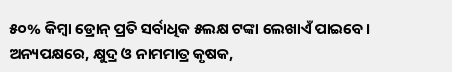୫୦% କିମ୍ବା ଡ୍ରୋନ୍ ପ୍ରତି ସର୍ବାଧିକ ୫ଲକ୍ଷ ଟଙ୍କା ଲେଖାଏଁ ପାଇବେ।
ଅନ୍ୟପକ୍ଷରେ, କ୍ଷୁଦ୍ର ଓ ନାମମାତ୍ର କୃଷକ,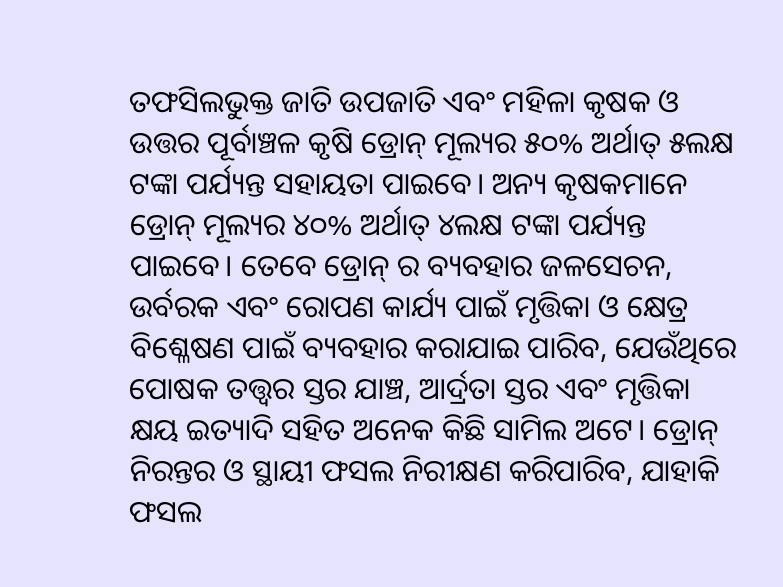ତଫସିଲଭୁକ୍ତ ଜାତି ଉପଜାତି ଏବଂ ମହିଳା କୃଷକ ଓ ଉତ୍ତର ପୂର୍ବାଞ୍ଚଳ କୃଷି ଡ୍ରୋନ୍ ମୂଲ୍ୟର ୫୦% ଅର୍ଥାତ୍ ୫ଲକ୍ଷ ଟଙ୍କା ପର୍ଯ୍ୟନ୍ତ ସହାୟତା ପାଇବେ। ଅନ୍ୟ କୃଷକମାନେ ଡ୍ରୋନ୍ ମୂଲ୍ୟର ୪୦% ଅର୍ଥାତ୍ ୪ଲକ୍ଷ ଟଙ୍କା ପର୍ଯ୍ୟନ୍ତ ପାଇବେ। ତେବେ ଡ୍ରୋନ୍ ର ବ୍ୟବହାର ଜଳସେଚନ, ଉର୍ବରକ ଏବଂ ରୋପଣ କାର୍ଯ୍ୟ ପାଇଁ ମୃତ୍ତିକା ଓ କ୍ଷେତ୍ର ବିଶ୍ଳେଷଣ ପାଇଁ ବ୍ୟବହାର କରାଯାଇ ପାରିବ, ଯେଉଁଥିରେ ପୋଷକ ତତ୍ତ୍ଵର ସ୍ତର ଯାଞ୍ଚ, ଆର୍ଦ୍ରତା ସ୍ତର ଏବଂ ମୃତ୍ତିକା କ୍ଷୟ ଇତ୍ୟାଦି ସହିତ ଅନେକ କିଛି ସାମିଲ ଅଟେ। ଡ୍ରୋନ୍ ନିରନ୍ତର ଓ ସ୍ଥାୟୀ ଫସଲ ନିରୀକ୍ଷଣ କରିପାରିବ, ଯାହାକି ଫସଲ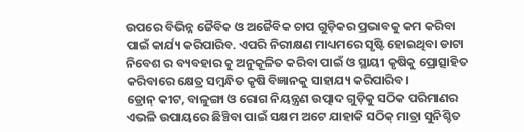ଉପରେ ବିଭିନ୍ନ ଜୈବିକ ଓ ଅଜୈବିକ ଚାପ ଗୁଡ଼ିକର ପ୍ରଭାବକୁ କମ କରିବା ପାଇଁ କାର୍ଯ୍ୟ କରିପାରିବ. ଏପରି ନିରୀକ୍ଷଣ ମାଧ୍ୟମରେ ସୃଷ୍ଟି ହୋଇଥିବା ଡାଟା ନିବେଶ ର ବ୍ୟବହାର କୁ ଅନୁକୂଳିତ କରିବା ପାଇଁ ଓ ସ୍ଥାୟୀ କୃଷିକୁ ପ୍ରୋତ୍ସାହିତ କରିବାରେ କ୍ଷେତ୍ର ସମ୍ବନ୍ଧିତ କୃଷି ବିଜ୍ଞାନକୁ ସାହାଯ୍ୟ କରିପାରିବ।
ଡ୍ରୋନ୍ କୀଟ, ବାଳୁଙ୍ଗା ଓ ରୋଗ ନିୟନ୍ତ୍ରଣ ଉତ୍ପାଦ ଗୁଡ଼ିକୁ ସଠିକ ପରିମାଣର ଏଭଳି ଉପାୟରେ ଛିଞ୍ଚିବା ପାଇଁ ସକ୍ଷମ ଅଟେ ଯାହାକି ସଠିକ୍ ମାତ୍ରା ସୁନିଶ୍ଚିତ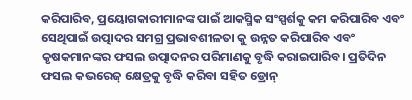କରିପାରିବ, ପ୍ରୟୋଗକାରୀମାନଙ୍କ ପାଇଁ ଆକସ୍ମିକ ସଂସ୍ପର୍ଶକୁ କମ କରିପାରିବ ଏବଂ ସେଥିପାଇଁ ଉତ୍ପାଦର ସମଗ୍ର ପ୍ରଭାବଶୀଳତା କୁ ଉନ୍ନତ କରିପାରିବ ଏବଂ କୃଷକମାନଙ୍କର ଫସଲ ଉତ୍ପାଦନର ପରିମାଣକୁ ବୃଦ୍ଧି କରାଇପାରିବ। ପ୍ରତିଦିନ ଫସଲ କଭରେଜ୍ କ୍ଷେତ୍ରକୁ ବୃଦ୍ଧି କରିବା ସହିତ ଡ୍ରୋନ୍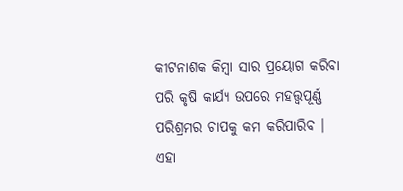କୀଟନାଶକ କିମ୍ବା ସାର ପ୍ରୟୋଗ କରିବା ପରି କୃଷି କାର୍ଯ୍ୟ ଉପରେ ମହତ୍ତ୍ଵପୂର୍ଣ୍ଣ ପରିଶ୍ରମର ଚାପକୁ କମ କରିପାରିବ । ଏହା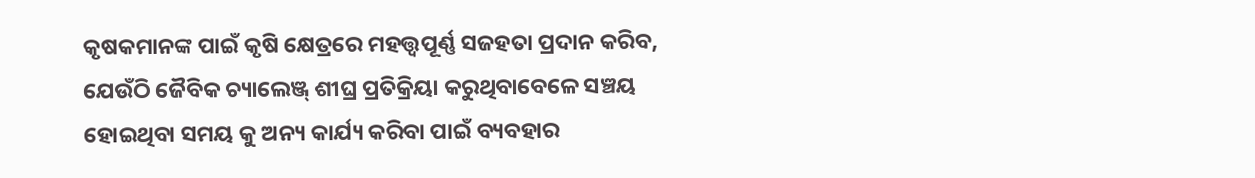କୃଷକମାନଙ୍କ ପାଇଁ କୃଷି କ୍ଷେତ୍ରରେ ମହତ୍ତ୍ଵପୂର୍ଣ୍ଣ ସଜହତା ପ୍ରଦାନ କରିବ, ଯେଉଁଠି ଜୈବିକ ଚ୍ୟାଲେଞ୍ଜ୍ ଶୀଘ୍ର ପ୍ରତିକ୍ରିୟା କରୁଥିବାବେଳେ ସଞ୍ଚୟ ହୋଇଥିବା ସମୟ କୁ ଅନ୍ୟ କାର୍ଯ୍ୟ କରିବା ପାଇଁ ବ୍ୟବହାର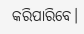କରିପାରିବେ।